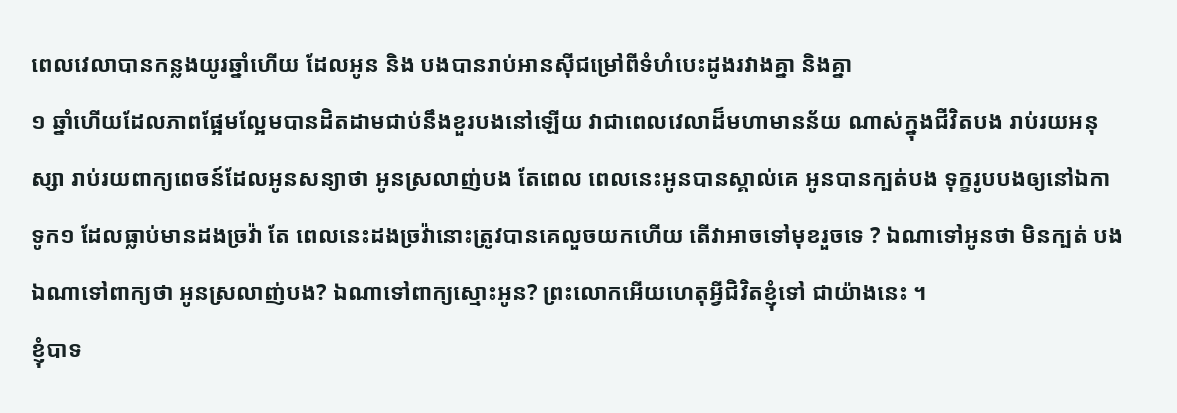ពេលវេលាបានកន្លងយូរឆ្នាំហើយ ដែលអូន និង បងបានរាប់អានស៊ីជម្រៅពីទំហំបេះដូងរវាងគ្នា និងគ្នា
១ ឆ្នាំហើយដែលភាពផ្អែមល្អែមបានដិតដាមជាប់នឹងខួរបងនៅឡើយ វាជាពេលវេលាដ៏មហាមានន័យ ណាស់ក្នុងជីវិតបង រាប់រយអនុស្សា រាប់រយពាក្យពេចន៍ដែលអូនសន្យាថា អូនស្រលាញ់បង តែពេល ពេលនេះអូនបានស្គាល់គេ អូនបានក្បត់បង ទុក្ខរូបបងឲ្យនៅឯកា ទូក១ ដែលធ្លាប់មានដងច្រវ៉ា តែ ពេលនេះដងច្រវ៉ានោះត្រូវបានគេលួចយកហើយ តើវាអាចទៅមុខរួចទេ ? ឯណាទៅអូនថា មិនក្បត់ បង ឯណាទៅពាក្យថា អូនស្រលាញ់បង? ឯណាទៅពាក្យស្មោះអូន? ព្រះលោកអើយហេតុអ្វីជិវិតខ្ញុំទៅ ជាយ៉ាងនេះ ។
ខ្ញុំបាទ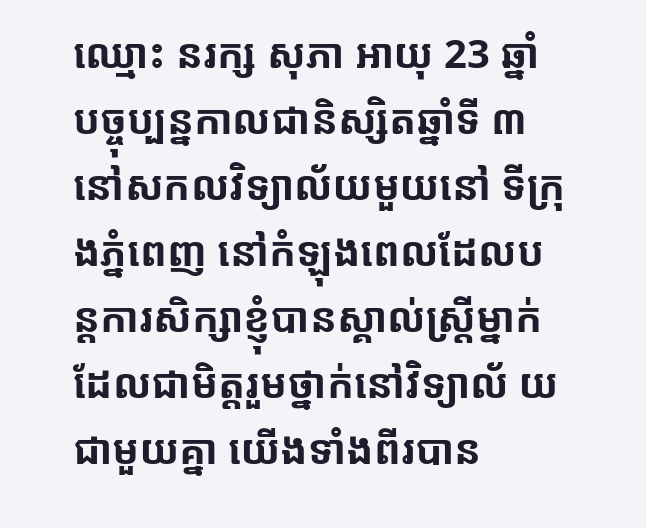ឈ្មោះ នរក្ស សុភា អាយុ 23 ឆ្នាំ បច្ចុប្បន្នកាលជានិស្សិតឆ្នាំទី ៣ នៅសកលវិទ្យាល័យមួយនៅ ទីក្រុងភ្នំពេញ នៅកំឡុងពេលដែលបន្តការសិក្សាខ្ញុំបានស្គាល់ស្រ្តីម្នាក់ដែលជាមិត្តរួមថ្នាក់នៅវិទ្យាល័ យជាមួយគ្នា យើងទាំងពីរបាន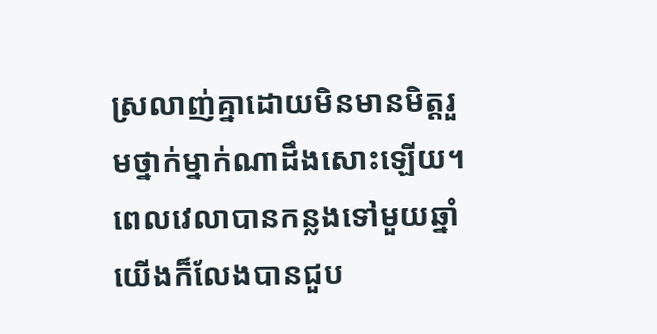ស្រលាញ់គ្នាដោយមិនមានមិត្តរួមថ្នាក់ម្នាក់ណាដឹងសោះឡើយ។
ពេលវេលាបានកន្លងទៅមួយឆ្នាំ យើងក៏លែងបានជួប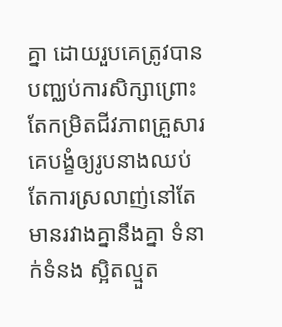គ្នា ដោយរួបគេត្រូវបានបញ្ឈប់ការសិក្សាព្រោះ តែកម្រិតជីវភាពគ្រួសារគេបង្ខំឲ្យរូបនាងឈប់ តែការស្រលាញ់នៅតែមានរវាងគ្នានឹងគ្នា ទំនាក់ទំនង ស្អិតល្មួត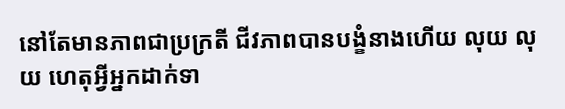នៅតែមានភាពជាប្រក្រតី ជីវភាពបានបង្ខំនាងហើយ លុយ លុយ ហេតុអ្វីអ្នកដាក់ទា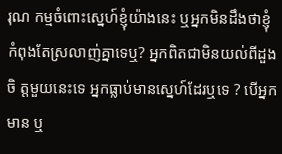រុណ កម្មចំពោះស្នេហ៍ខ្ញុំយ៉ាងនេះ ឬអ្នកមិនដឹងថាខ្ញុំកំពុងតែស្រលាញ់គ្នាទេឬ? អ្នកពិតជាមិនយល់ពីដួងចិ ត្តមួយនេះទេ អ្នកធ្លាប់មានស្នេហ៍ដែរឬទេ ? បើអ្នកមាន ឬ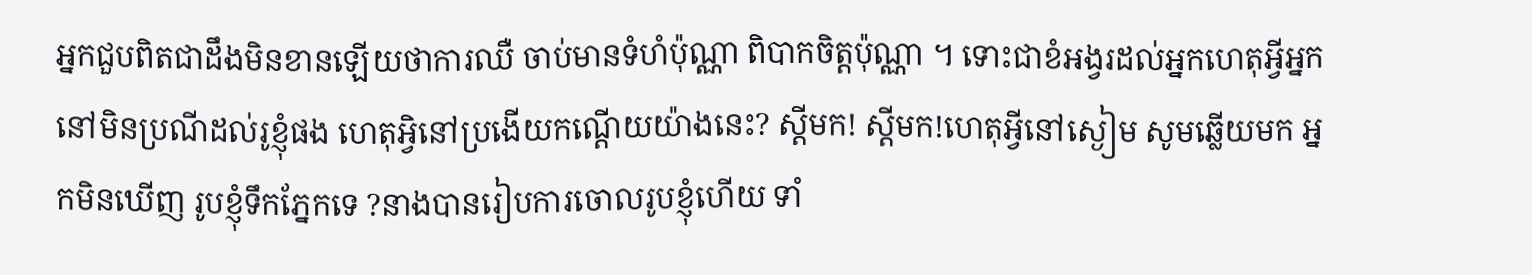អ្នកជួបពិតជាដឹងមិនខានឡើយថាការឈឺ ចាប់មានទំហំប៉ុណ្ណា ពិបាកចិត្តប៉ុណ្ណា ។ ទោះជាខំអង្វរដល់អ្នកហេតុអ្វីអ្នកនៅមិនប្រណីដល់រូខ្ញុំផង ហេតុអ្វិនៅប្រងើយកណ្តើយយ៉ាងនេះ? ស្តីមក! ស្តីមក!ហេតុអ្វីនៅស្ងៀម សូមឆ្លើយមក អ្នកមិនឃើញ រូបខ្ញុំទឹកភ្នែកទេ ?នាងបានរៀបការចោលរូបខ្ញុំហើយ ទាំ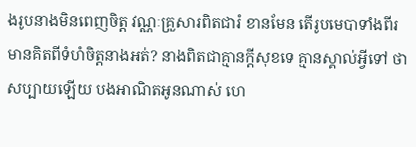ងរូបនាងមិនពេញចិត្ត វណ្ណៈគ្រួសារពិតជារំ ខានមែន តើរូបមេបាទាំងពីរមានគិតពីទំហំចិត្តនាងអត់? នាងពិតជាគ្មានក្តីសុខទេ គ្មានស្គាល់អ្វីទៅ ថាសប្បាយឡើយ បងអាណិតអូនណាស់ ហេ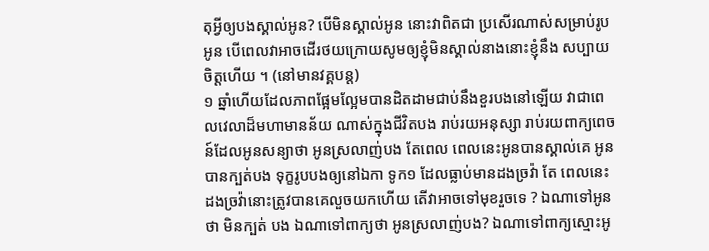តុអ្វីឲ្យបងស្គាល់អូន? បើមិនស្គាល់អូន នោះវាពិតជា ប្រសើរណាស់សម្រាប់រូបអូន បើពេលវាអាចដើរថយក្រោយសូមឲ្យខ្ញុំមិនស្គាល់នាងនោះខ្ញុំនឹង សប្បាយចិត្តហើយ ។ (នៅមានវគ្គបន្ត)
១ ឆ្នាំហើយដែលភាពផ្អែមល្អែមបានដិតដាមជាប់នឹងខួរបងនៅឡើយ វាជាពេលវេលាដ៏មហាមានន័យ ណាស់ក្នុងជីវិតបង រាប់រយអនុស្សា រាប់រយពាក្យពេចន៍ដែលអូនសន្យាថា អូនស្រលាញ់បង តែពេល ពេលនេះអូនបានស្គាល់គេ អូនបានក្បត់បង ទុក្ខរូបបងឲ្យនៅឯកា ទូក១ ដែលធ្លាប់មានដងច្រវ៉ា តែ ពេលនេះដងច្រវ៉ានោះត្រូវបានគេលួចយកហើយ តើវាអាចទៅមុខរួចទេ ? ឯណាទៅអូនថា មិនក្បត់ បង ឯណាទៅពាក្យថា អូនស្រលាញ់បង? ឯណាទៅពាក្យស្មោះអូ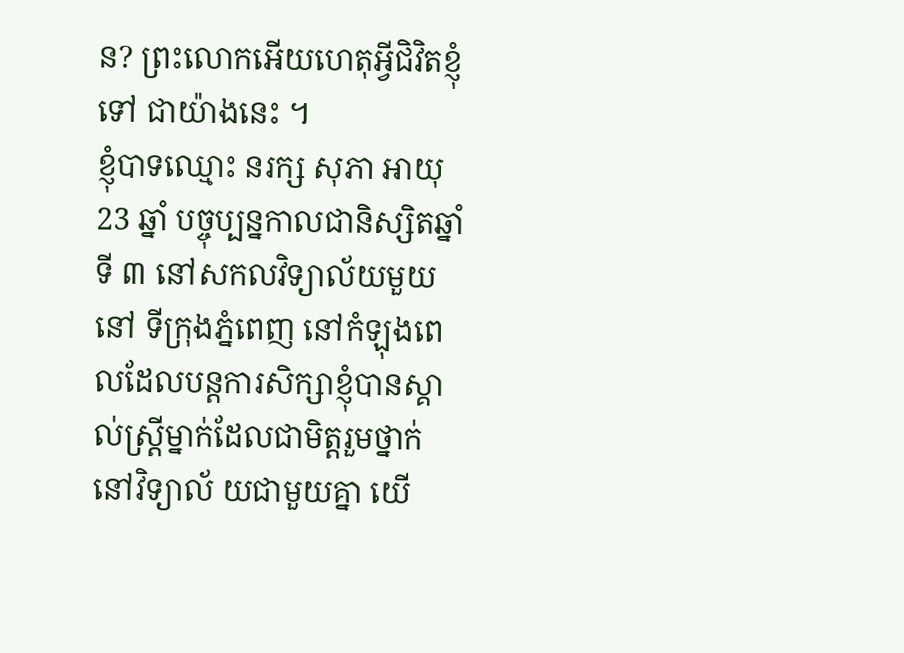ន? ព្រះលោកអើយហេតុអ្វីជិវិតខ្ញុំទៅ ជាយ៉ាងនេះ ។
ខ្ញុំបាទឈ្មោះ នរក្ស សុភា អាយុ 23 ឆ្នាំ បច្ចុប្បន្នកាលជានិស្សិតឆ្នាំទី ៣ នៅសកលវិទ្យាល័យមួយនៅ ទីក្រុងភ្នំពេញ នៅកំឡុងពេលដែលបន្តការសិក្សាខ្ញុំបានស្គាល់ស្រ្តីម្នាក់ដែលជាមិត្តរួមថ្នាក់នៅវិទ្យាល័ យជាមួយគ្នា យើ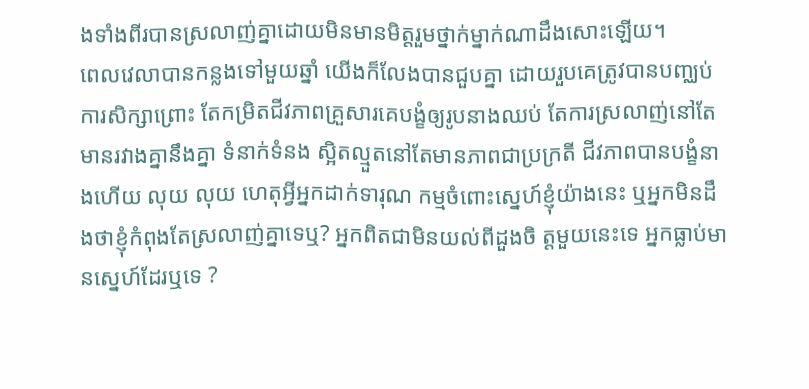ងទាំងពីរបានស្រលាញ់គ្នាដោយមិនមានមិត្តរួមថ្នាក់ម្នាក់ណាដឹងសោះឡើយ។
ពេលវេលាបានកន្លងទៅមួយឆ្នាំ យើងក៏លែងបានជួបគ្នា ដោយរួបគេត្រូវបានបញ្ឈប់ការសិក្សាព្រោះ តែកម្រិតជីវភាពគ្រួសារគេបង្ខំឲ្យរូបនាងឈប់ តែការស្រលាញ់នៅតែមានរវាងគ្នានឹងគ្នា ទំនាក់ទំនង ស្អិតល្មួតនៅតែមានភាពជាប្រក្រតី ជីវភាពបានបង្ខំនាងហើយ លុយ លុយ ហេតុអ្វីអ្នកដាក់ទារុណ កម្មចំពោះស្នេហ៍ខ្ញុំយ៉ាងនេះ ឬអ្នកមិនដឹងថាខ្ញុំកំពុងតែស្រលាញ់គ្នាទេឬ? អ្នកពិតជាមិនយល់ពីដួងចិ ត្តមួយនេះទេ អ្នកធ្លាប់មានស្នេហ៍ដែរឬទេ ?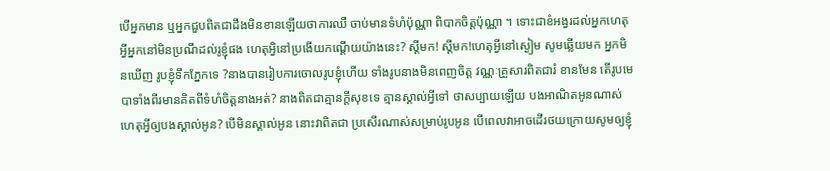បើអ្នកមាន ឬអ្នកជួបពិតជាដឹងមិនខានឡើយថាការឈឺ ចាប់មានទំហំប៉ុណ្ណា ពិបាកចិត្តប៉ុណ្ណា ។ ទោះជាខំអង្វរដល់អ្នកហេតុអ្វីអ្នកនៅមិនប្រណីដល់រូខ្ញុំផង ហេតុអ្វិនៅប្រងើយកណ្តើយយ៉ាងនេះ? ស្តីមក! ស្តីមក!ហេតុអ្វីនៅស្ងៀម សូមឆ្លើយមក អ្នកមិនឃើញ រូបខ្ញុំទឹកភ្នែកទេ ?នាងបានរៀបការចោលរូបខ្ញុំហើយ ទាំងរូបនាងមិនពេញចិត្ត វណ្ណៈគ្រួសារពិតជារំ ខានមែន តើរូបមេបាទាំងពីរមានគិតពីទំហំចិត្តនាងអត់? នាងពិតជាគ្មានក្តីសុខទេ គ្មានស្គាល់អ្វីទៅ ថាសប្បាយឡើយ បងអាណិតអូនណាស់ ហេតុអ្វីឲ្យបងស្គាល់អូន? បើមិនស្គាល់អូន នោះវាពិតជា ប្រសើរណាស់សម្រាប់រូបអូន បើពេលវាអាចដើរថយក្រោយសូមឲ្យខ្ញុំ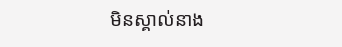មិនស្គាល់នាង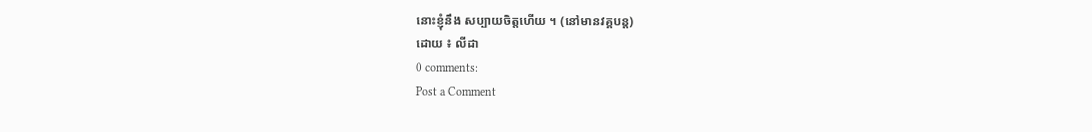នោះខ្ញុំនឹង សប្បាយចិត្តហើយ ។ (នៅមានវគ្គបន្ត)
ដោយ ៖ លីដា
0 comments:
Post a Comment